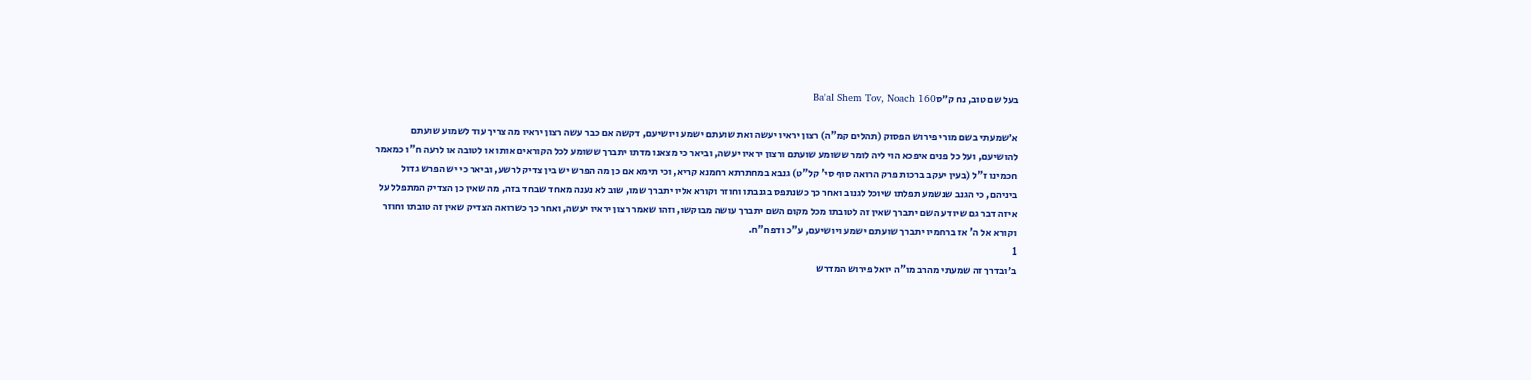בעל שם טוב, נח ק״סBa'al Shem Tov, Noach 160

א׳שמעתי בשם מורי פירוש הפסוק (תהלים קמ"ה) רצון יראיו יעשה ואת שועתם ישמע ויושיעם, דקשה אם כבר עשה רצון יראיו מה צריך עוד לשמוע שועתם להושיעם, ועל כל פנים איפכא הוי ליה לומר ששומע שועתם ורצון יראיו יעשה, וביאר כי מצאנו מדתו יתברך ששומע לכל הקוראים אותו או לטובה או לרעה ח"ו כמאמר חכמינו ז"ל (בעין יעקב ברכות פרק הרואה סוף סי' קל"ט) גנבא במחתרתא רחמנא קריא, וכי תימא אם כן מה הפרש יש בין צדיק לרשע, וביאר כי יש הפרש גדול ביניהם, כי הגנב שנשמע תפלתו שיוכל לגנוב ואחר כך כשנתפס בגנבתו וחוזר וקורא אליו יתברך שמו, שוב לא נענה מאחד שבחד בזה, מה שאין כן הצדיק המתפלל על איזה דבר גם שיודע השם יתברך שאין זה לטובתו מכל מקום השם יתברך עושה מבוקשו, וזהו שאמר רצון יראיו יעשה, ואחר כך כשרואה הצדיק שאין זה טובתו וחוזר וקורא אל ה' אז ברחמיו יתברך שועתם ישמע ויושיעם, ע"כ ודפח"ח.
1
ב׳ובדרך זה שמעתי מהרב מו"ה יואל פירוש המדרש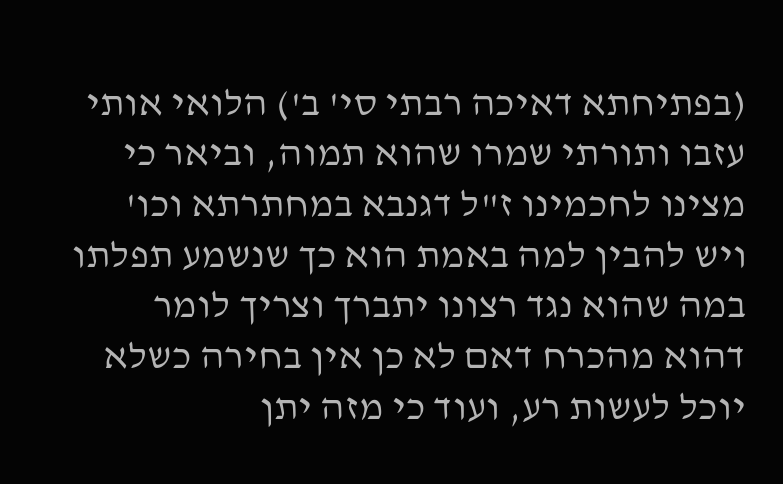(בפתיחתא דאיכה רבתי סי' ב') הלואי אותי עזבו ותורתי שמרו שהוא תמוה, וביאר כי מצינו לחכמינו ז"ל דגנבא במחתרתא וכו' ויש להבין למה באמת הוא כך שנשמע תפלתו במה שהוא נגד רצונו יתברך וצריך לומר דהוא מהכרח דאם לא כן אין בחירה כשלא יוכל לעשות רע, ועוד כי מזה יתן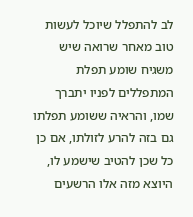לב להתפלל שיוכל לעשות טוב מאחר שרואה שיש משגיח שומע תפלת המתפללים לפניו יתברך שמו, והראיה ששומע תפלתו גם בזה להרע לזולתו, אם כן כל שכן להטיב שישמע לו, היוצא מזה אלו הרשעים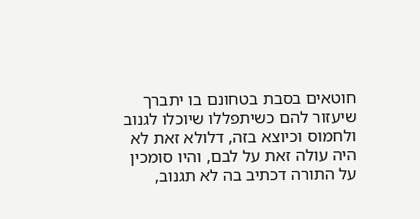חוטאים בסבת בטחונם בו יתברך שיעזור להם כשיתפללו שיוכלו לגנוב ולחמוס וכיוצא בזה, דלולא זאת לא היה עולה זאת על לבם, והיו סומכין על התורה דכתיב בה לא תגנוב,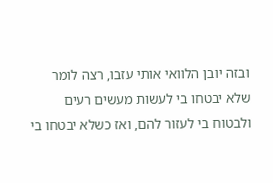ובזה יובן הלוואי אותי עזבו, רצה לומר שלא יבטחו בי לעשות מעשים רעים ולבטוח בי לעזור להם, ואז כשלא יבטחו בי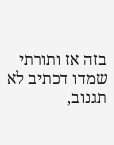בזה אז ותורתי שמדו דכתיב לא תגנוב,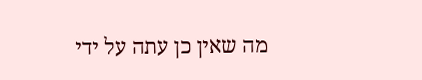מה שאין כן עתה על ידי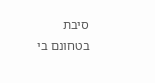סיבת בטחונם בי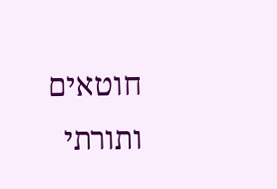חוטאים ותורתי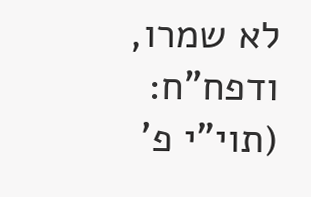לא שמרו, ודפח"ח:
(תוי"י פ'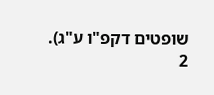שופטים דקפ"ו ע"ג).
2